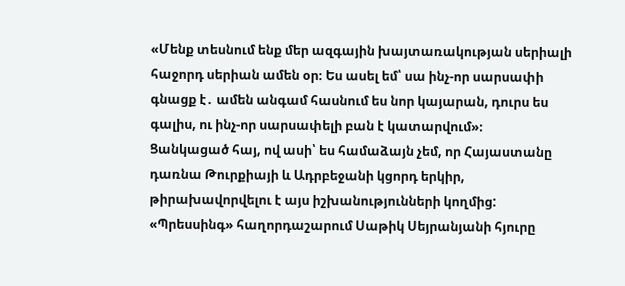«Մենք տեսնում ենք մեր ազգային խայտառակության սերիալի հաջորդ սերիան ամեն օր։ Ես ասել եմ՝ սա ինչ-որ սարսափի գնացք է․ ամեն անգամ հասնում ես նոր կայարան, դուրս ես գալիս, ու ինչ-որ սարսափելի բան է կատարվում»։
Ցանկացած հայ, ով ասի՝ ես համաձայն չեմ, որ Հայաստանը դառնա Թուրքիայի և Ադրբեջանի կցորդ երկիր, թիրախավորվելու է այս իշխանությունների կողմից:
«Պրեսսինգ» հաղորդաշարում Սաթիկ Սեյրանյանի հյուրը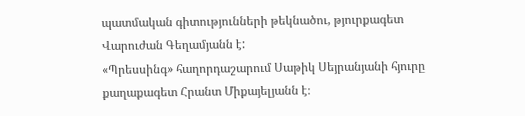պատմական գիտությունների թեկնածու, թյուրքագետ Վարուժան Գեղամյանն է:
«Պրեսսինգ» հաղորդաշարում Սաթիկ Սեյրանյանի հյուրը քաղաքագետ Հրանտ Միքայելյանն է։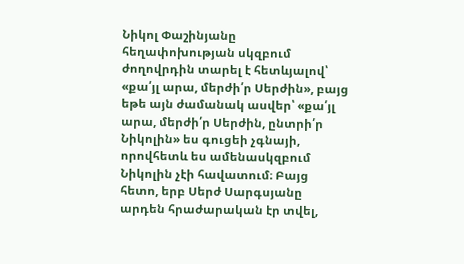Նիկոլ Փաշինյանը հեղափոխության սկզբում ժողովրդին տարել է հետևյալով՝ «քա՛յլ արա, մերժի՛ր Սերժին», բայց եթե այն ժամանակ ասվեր՝ «քա՛յլ արա, մերժի՛ր Սերժին, ընտրի՛ր Նիկոլին» ես գուցեի չգնայի, որովհետև ես ամենասկզբում Նիկոլին չէի հավատում։ Բայց հետո, երբ Սերժ Սարգսյանը արդեն հրաժարական էր տվել,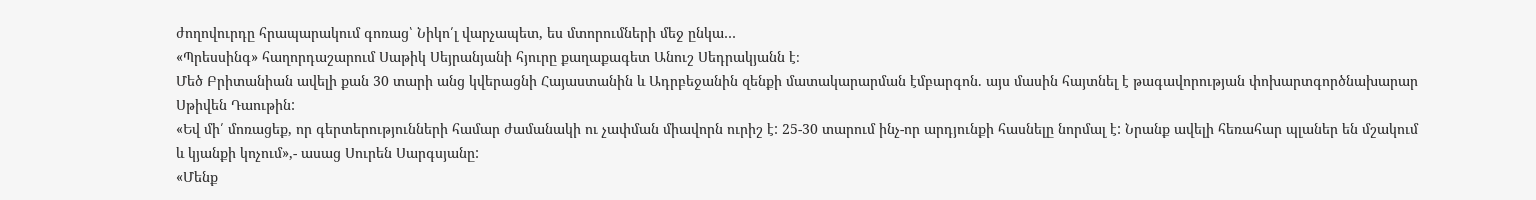ժողովուրդը հրապարակում գոռաց՝ Նիկո՛լ վարչապետ, ես մտորումների մեջ ընկա…
«Պրեսսինգ» հաղորդաշարում Սաթիկ Սեյրանյանի հյուրը քաղաքագետ Անուշ Սեդրակյանն է։
Մեծ Բրիտանիան ավելի քան 30 տարի անց կվերացնի Հայաստանին և Ադրբեջանին զենքի մատակարարման էմբարգոն. այս մասին հայտնել է թագավորության փոխարտգործնախարար Սթիվեն Դաութին:
«Եվ մի՛ մոռացեք, որ գերտերությունների համար ժամանակի ու չափման միավորն ուրիշ է: 25-30 տարում ինչ-որ արդյունքի հասնելը նորմալ է: Նրանք ավելի հեռահար պլաներ են մշակում և կյանքի կոչում»,- ասաց Սուրեն Սարգսյանը:
«Մենք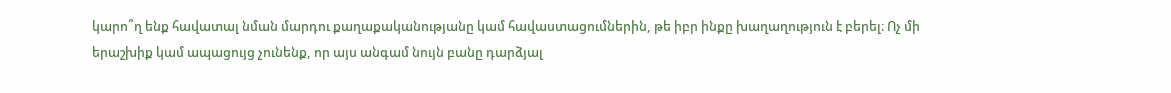կարո՞ղ ենք հավատալ նման մարդու քաղաքականությանը կամ հավաստացումներին, թե իբր ինքը խաղաղություն է բերել։ Ոչ մի երաշխիք կամ ապացույց չունենք, որ այս անգամ նույն բանը դարձյալ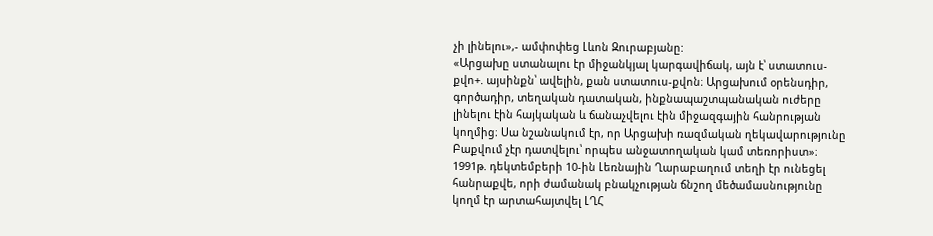չի լինելու»,- ամփոփեց Լևոն Զուրաբյանը:
«Արցախը ստանալու էր միջանկյալ կարգավիճակ, այն է՝ ստատուս-քվո+. այսինքն՝ ավելին, քան ստատուս-քվոն։ Արցախում օրենսդիր, գործադիր, տեղական դատական, ինքնապաշտպանական ուժերը լինելու էին հայկական և ճանաչվելու էին միջազգային հանրության կողմից։ Սա նշանակում էր, որ Արցախի ռազմական ղեկավարությունը Բաքվում չէր դատվելու՝ որպես անջատողական կամ տեռորիստ»։
1991թ. դեկտեմբերի 10-ին Լեռնային Ղարաբաղում տեղի էր ունեցել հանրաքվե, որի ժամանակ բնակչության ճնշող մեծամասնությունը կողմ էր արտահայտվել ԼՂՀ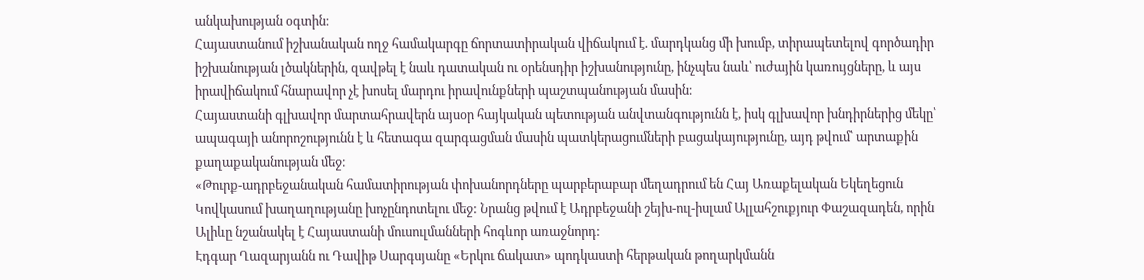անկախության օգտին։
Հայաստանում իշխանական ողջ համակարգը ճորտատիրական վիճակում է. մարդկանց մի խումբ, տիրապետելով գործադիր իշխանության լծակներին, զավթել է նաև դատական ու օրենսդիր իշխանությունը, ինչպես նաև՝ ուժային կառույցները, և այս իրավիճակում հնարավոր չէ խոսել մարդու իրավունքների պաշտպանության մասին։
Հայաստանի գլխավոր մարտահրավերն այսօր հայկական պետության անվտանգությունն է, իսկ գլխավոր խնդիրներից մեկը՝ ապագայի անորոշությունն է և հետագա զարգացման մասին պատկերացումների բացակայությունը, այդ թվում՝ արտաքին քաղաքականության մեջ։
«Թուրք-ադրբեջանական համատիրության փոխանորդները պարբերաբար մեղադրում են Հայ Առաքելական Եկեղեցուն Կովկասում խաղաղությանը խոչընդոտելու մեջ: Նրանց թվում է Ադրբեջանի շեյխ-ուլ-իսլամ Ալլահշուքյուր Փաշազադեն, որին Ալիևը նշանակել է Հայաստանի մուսուլմանների հոգևոր առաջնորդ:
Էդգար Ղազարյանն ու Դավիթ Սարգսյանը «Երկու ճակատ» պոդկաստի հերթական թողարկմանն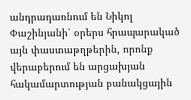անդրադառնում են Նիկոլ Փաշինյանի՝ օրերս հրապարակած այն փաստաթղթերին, որոնք վերաբերում են արցախյան հակամարտության բանակցային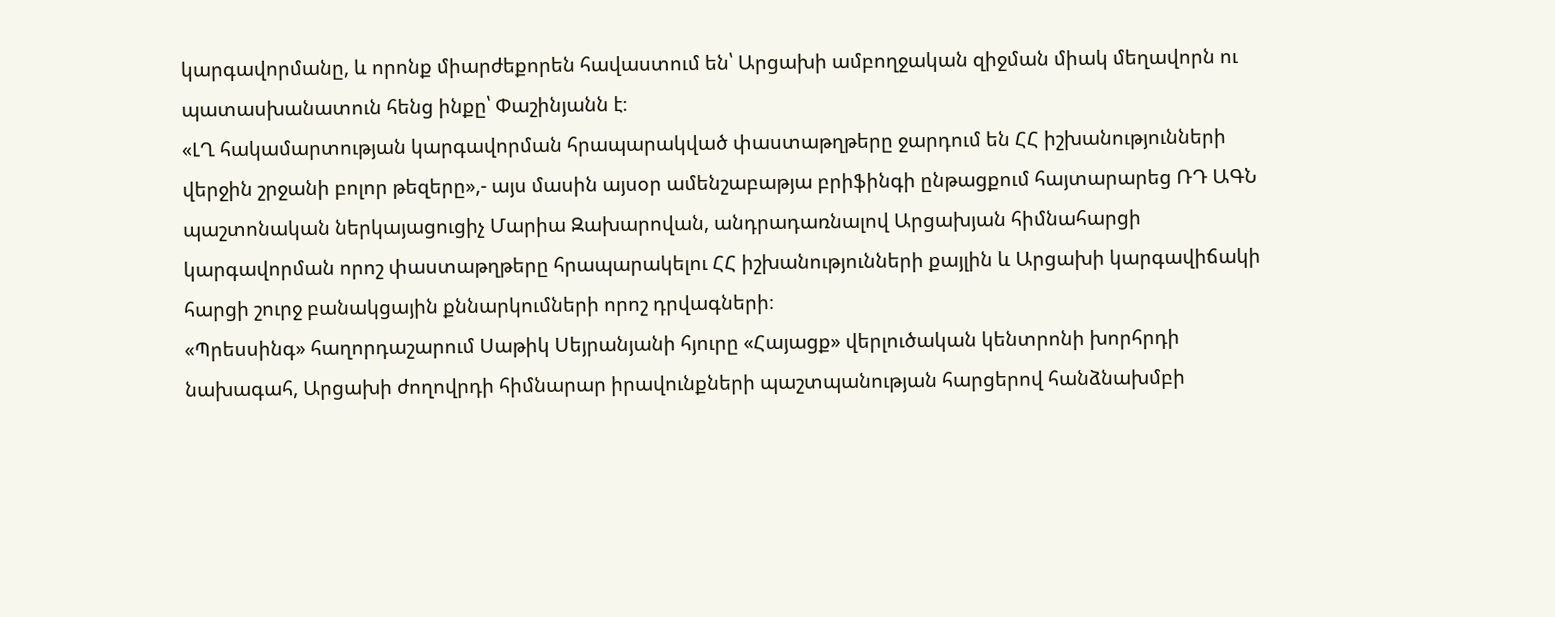կարգավորմանը, և որոնք միարժեքորեն հավաստում են՝ Արցախի ամբողջական զիջման միակ մեղավորն ու պատասխանատուն հենց ինքը՝ Փաշինյանն է։
«ԼՂ հակամարտության կարգավորման հրապարակված փաստաթղթերը ջարդում են ՀՀ իշխանությունների վերջին շրջանի բոլոր թեզերը»,- այս մասին այսօր ամենշաբաթյա բրիֆինգի ընթացքում հայտարարեց ՌԴ ԱԳՆ պաշտոնական ներկայացուցիչ Մարիա Զախարովան, անդրադառնալով Արցախյան հիմնահարցի կարգավորման որոշ փաստաթղթերը հրապարակելու ՀՀ իշխանությունների քայլին և Արցախի կարգավիճակի հարցի շուրջ բանակցային քննարկումների որոշ դրվագների։
«Պրեսսինգ» հաղորդաշարում Սաթիկ Սեյրանյանի հյուրը «Հայացք» վերլուծական կենտրոնի խորհրդի նախագահ, Արցախի ժողովրդի հիմնարար իրավունքների պաշտպանության հարցերով հանձնախմբի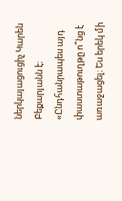ներկայացուցիչ Կարեն Բեքարյանն է։
«Ընդհանրապես այդ փաստաթուղթը ո՞նց է առաջացել։ Ես երեկ մի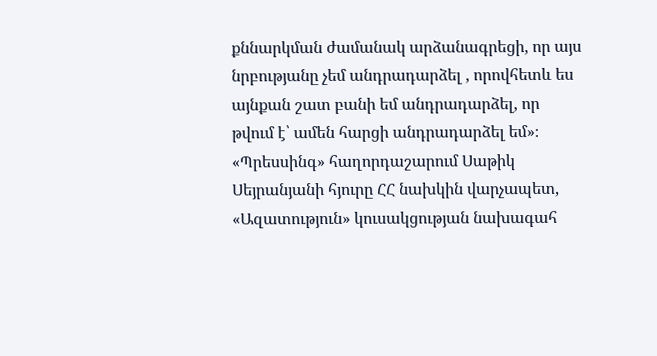քննարկման ժամանակ արձանագրեցի, որ այս նրբությանը չեմ անդրադարձել , որովհետև ես այնքան շատ բանի եմ անդրադարձել, որ թվում է՝ ամեն հարցի անդրադարձել եմ»։
«Պրեսսինգ» հաղորդաշարում Սաթիկ Սեյրանյանի հյուրը ՀՀ նախկին վարչապետ, «Ազատություն» կուսակցության նախագահ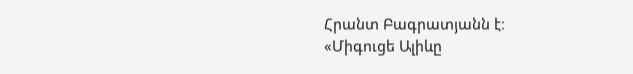Հրանտ Բագրատյանն է։
«Միգուցե Ալիևը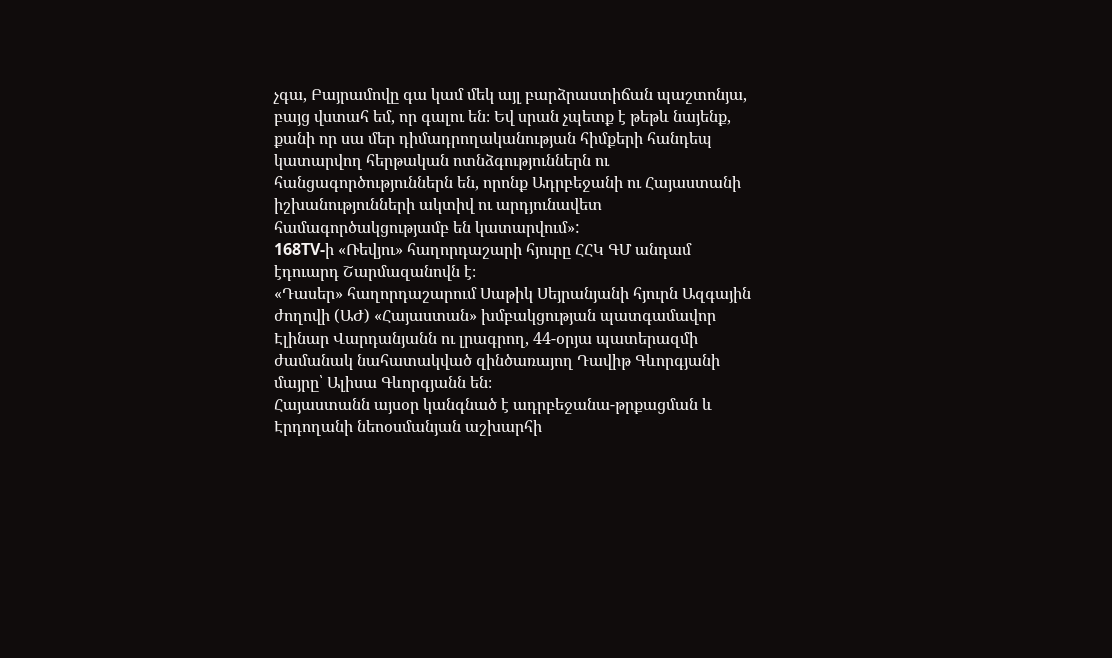չգա, Բայրամովը գա կամ մեկ այլ բարձրաստիճան պաշտոնյա, բայց վստահ եմ, որ գալու են։ Եվ սրան չպետք է թեթև նայենք, քանի որ սա մեր դիմադրողականության հիմքերի հանդեպ կատարվող հերթական ոտնձգություններն ու հանցագործություններն են, որոնք Ադրբեջանի ու Հայաստանի իշխանությունների ակտիվ ու արդյունավետ համագործակցությամբ են կատարվում»:
168TV-ի «Ռեվյու» հաղորդաշարի հյուրը ՀՀԿ ԳՄ անդամ էդուարդ Շարմազանովն է։
«Դասեր» հաղորդաշարում Սաթիկ Սեյրանյանի հյուրն Ազգային ժողովի (ԱԺ) «Հայաստան» խմբակցության պատգամավոր Էլինար Վարդանյանն ու լրագրող, 44-օրյա պատերազմի ժամանակ նահատակված զինծառայող Դավիթ Գևորգյանի մայրը՝ Ալիսա Գևորգյանն են։
Հայաստանն այսօր կանգնած է ադրբեջանա-թրքացման և Էրդողանի նեոօսմանյան աշխարհի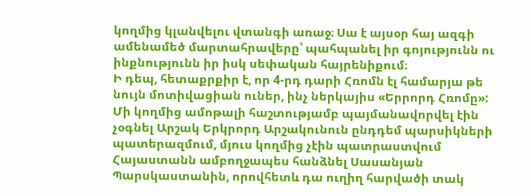կողմից կլանվելու վտանգի առաջ։ Սա է այսօր հայ ազգի ամենամեծ մարտահրավերը՝ պահպանել իր գոյությունն ու ինքնությունն իր իսկ սեփական հայրենիքում։
Ի դեպ, հետաքրքիր է, որ 4-րդ դարի Հռոմն էլ համարյա թե նույն մոտիվացիան ուներ, ինչ ներկայիս «Երրորդ Հռոմը»: Մի կողմից ամոթալի հաշտությամբ պայմանավորվել էին չօգնել Արշակ Երկրորդ Արշակունուն ընդդեմ պարսիկների պատերազմում, մյուս կողմից չէին պատրաստվում Հայաստանն ամբողջապես հանձնել Սասանյան Պարսկաստանին, որովհետև դա ուղիղ հարվածի տակ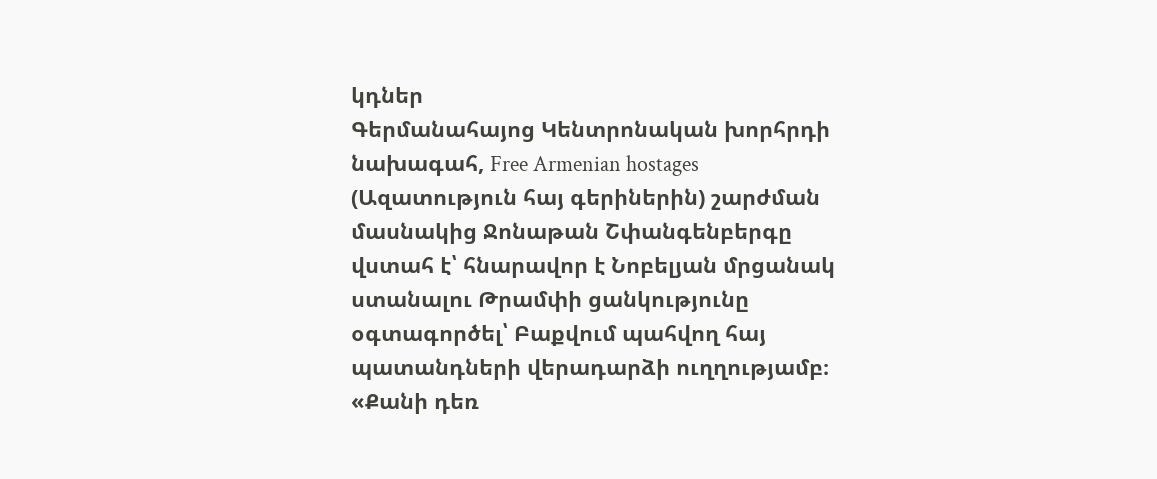կդներ
Գերմանահայոց Կենտրոնական խորհրդի նախագահ, Free Armenian hostages (Ազատություն հայ գերիներին) շարժման մասնակից Ջոնաթան Շփանգենբերգը վստահ է՝ հնարավոր է Նոբելյան մրցանակ ստանալու Թրամփի ցանկությունը օգտագործել՝ Բաքվում պահվող հայ պատանդների վերադարձի ուղղությամբ։
«Քանի դեռ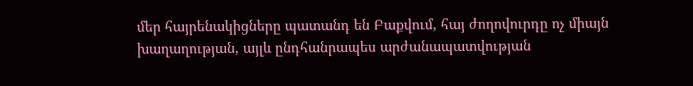մեր հայրենակիցները պատանդ են Բաքվում, հայ ժողովուրդը ոչ միայն խաղաղության, այլև ընդհանրապես արժանապատվության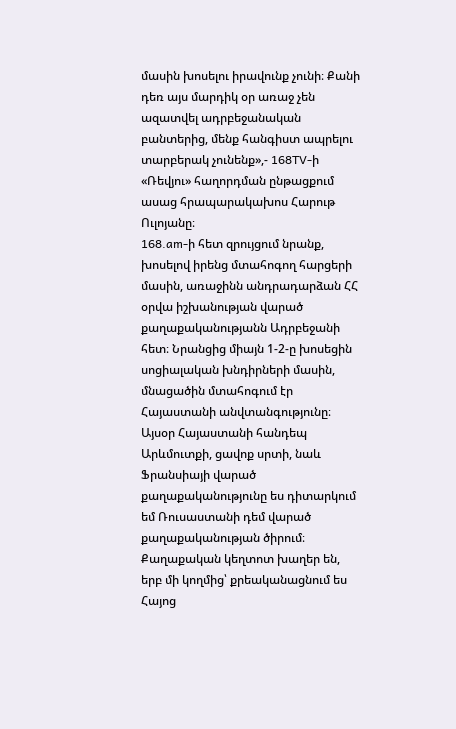մասին խոսելու իրավունք չունի։ Քանի դեռ այս մարդիկ օր առաջ չեն ազատվել ադրբեջանական բանտերից, մենք հանգիստ ապրելու տարբերակ չունենք»,- 168TV-ի «Ռեվյու» հաղորդման ընթացքում ասաց հրապարակախոս Հարութ Ուլոյանը։
168.am-ի հետ զրույցում նրանք, խոսելով իրենց մտահոգող հարցերի մասին, առաջինն անդրադարձան ՀՀ օրվա իշխանության վարած քաղաքականությանն Ադրբեջանի հետ։ Նրանցից միայն 1-2-ը խոսեցին սոցիալական խնդիրների մասին, մնացածին մտահոգում էր Հայաստանի անվտանգությունը։
Այսօր Հայաստանի հանդեպ Արևմուտքի, ցավոք սրտի, նաև Ֆրանսիայի վարած քաղաքականությունը ես դիտարկում եմ Ռուսաստանի դեմ վարած քաղաքականության ծիրում։ Քաղաքական կեղտոտ խաղեր են, երբ մի կողմից՝ քրեականացնում ես Հայոց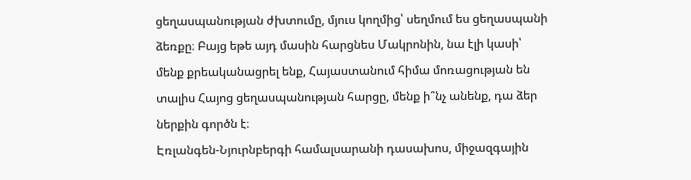ցեղասպանության ժխտումը, մյուս կողմից՝ սեղմում ես ցեղասպանի ձեռքը։ Բայց եթե այդ մասին հարցնես Մակրոնին, նա էլի կասի՝ մենք քրեականացրել ենք, Հայաստանում հիմա մոռացության են տալիս Հայոց ցեղասպանության հարցը, մենք ի՞նչ անենք, դա ձեր ներքին գործն է։
Էռլանգեն-Նյուրնբերգի համալսարանի դասախոս, միջազգային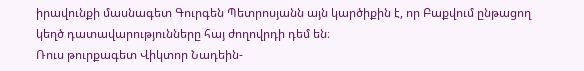իրավունքի մասնագետ Գուրգեն Պետրոսյանն այն կարծիքին է, որ Բաքվում ընթացող կեղծ դատավարությունները հայ ժողովրդի դեմ են։
Ռուս թուրքագետ Վիկտոր Նադեին-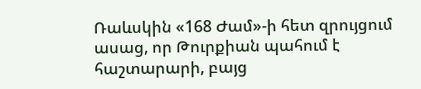Ռաևսկին «168 Ժամ»-ի հետ զրույցում ասաց, որ Թուրքիան պահում է հաշտարարի, բայց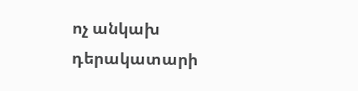ոչ անկախ դերակատարի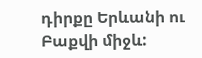դիրքը Երևանի ու Բաքվի միջև: